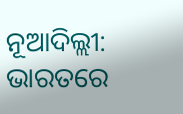ନୂଆଦିଲ୍ଲୀ: ଭାରତରେ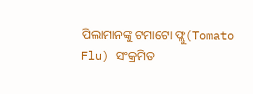ପିଲାମାନଙ୍କୁ ଟମାଟୋ ଫ୍ଲୁ(Tomato Flu) ସଂକ୍ରମିତ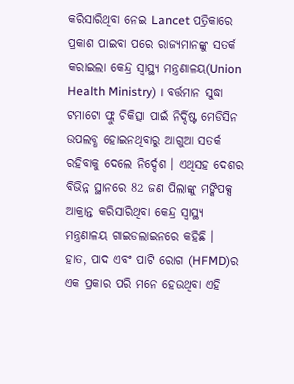କରିସାରିଥିବା ନେଇ Lancet ପତ୍ରିକାରେ ପ୍ରକାଶ ପାଇବା ପରେ ରାଜ୍ୟମାନଙ୍କୁ ସତର୍କ କରାଇଲା କେନ୍ଦ୍ର ସ୍ବାସ୍ଥ୍ୟ ମନ୍ତ୍ରଣାଳୟ(Union Health Ministry) । ବର୍ତ୍ତମାନ ସୁଦ୍ଧା ଟମାଟୋ ଫ୍ଲୁ ଚିକିତ୍ସା ପାଇଁ ନିର୍ଦ୍ଦିଷ୍ଟ ମେଡିସିନ ଉପଲବ୍ଧ ହୋଇନଥିବାରୁ ଆଗୁଆ ସତର୍କ ରହିବାକୁ ଦେଲେ ନିର୍ଦ୍ଦେଶ । ଏଥିସହ ଦେଶର ବିଭିନ୍ନ ସ୍ଥାନରେ 82 ଜଣ ପିଲାଙ୍କୁ ମଙ୍କିପକ୍ସ ଆକ୍ରାନ୍ତ କରିସାରିଥିବା କେନ୍ଦ୍ର ସ୍ବାସ୍ଥ୍ୟ ମନ୍ତ୍ରଣାଳୟ ଗାଇଡଲାଇନରେ କହିଛି ।
ହାତ, ପାଦ ଏବଂ ପାଟି ରୋଗ (HFMD)ର ଏକ ପ୍ରକାର ପରି ମନେ ହେଉଥିବା ଏହି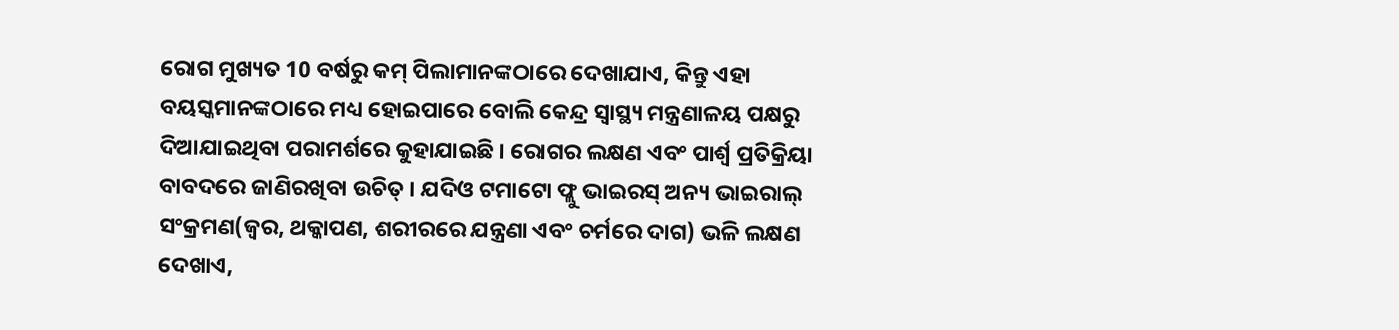ରୋଗ ମୁଖ୍ୟତ 10 ବର୍ଷରୁ କମ୍ ପିଲାମାନଙ୍କଠାରେ ଦେଖାଯାଏ, କିନ୍ତୁ ଏହା ବୟସ୍କମାନଙ୍କଠାରେ ମଧ୍ୟ ହୋଇପାରେ ବୋଲି କେନ୍ଦ୍ର ସ୍ବାସ୍ଥ୍ୟ ମନ୍ତ୍ରଣାଳୟ ପକ୍ଷରୁ ଦିଆଯାଇଥିବା ପରାମର୍ଶରେ କୁହାଯାଇଛି । ରୋଗର ଲକ୍ଷଣ ଏବଂ ପାର୍ଶ୍ୱ ପ୍ରତିକ୍ରିୟା ବାବଦରେ ଜାଣିରଖିବା ଉଚିତ୍ । ଯଦିଓ ଟମାଟୋ ଫ୍ଲୁ ଭାଇରସ୍ ଅନ୍ୟ ଭାଇରାଲ୍ ସଂକ୍ରମଣ(ଜ୍ୱର, ଥକ୍କାପଣ, ଶରୀରରେ ଯନ୍ତ୍ରଣା ଏବଂ ଚର୍ମରେ ଦାଗ) ଭଳି ଲକ୍ଷଣ ଦେଖାଏ,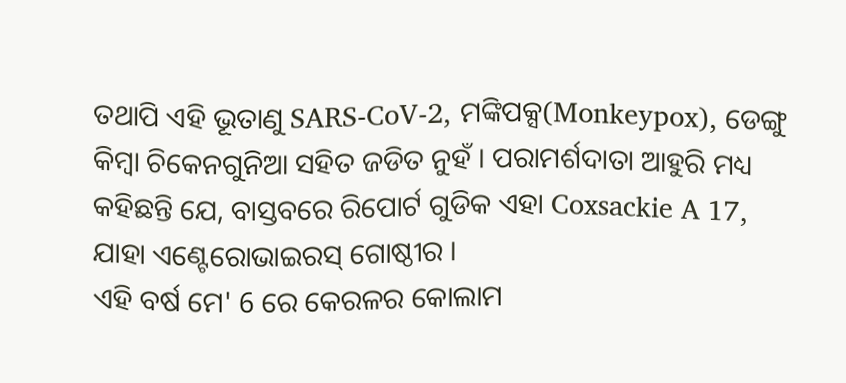ତଥାପି ଏହି ଭୂତାଣୁ SARS-CoV-2, ମଙ୍କିପକ୍ସ(Monkeypox), ଡେଙ୍ଗୁ କିମ୍ବା ଚିକେନଗୁନିଆ ସହିତ ଜଡିତ ନୁହଁ । ପରାମର୍ଶଦାତା ଆହୁରି ମଧ୍ୟ କହିଛନ୍ତି ଯେ, ବାସ୍ତବରେ ରିପୋର୍ଟ ଗୁଡିକ ଏହା Coxsackie A 17, ଯାହା ଏଣ୍ଟେରୋଭାଇରସ୍ ଗୋଷ୍ଠୀର ।
ଏହି ବର୍ଷ ମେ' 6 ରେ କେରଳର କୋଲାମ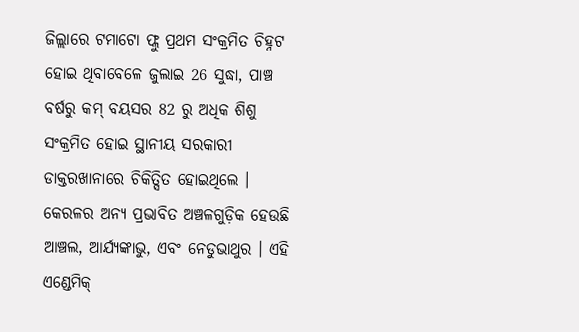ଜିଲ୍ଲାରେ ଟମାଟୋ ଫ୍ଲୁ ପ୍ରଥମ ସଂକ୍ରମିତ ଚିହ୍ନଟ ହୋଇ ଥିବାବେଳେ ଜୁଲାଇ 26 ସୁଦ୍ଧା, ପାଞ୍ଚ ବର୍ଷରୁ କମ୍ ବୟସର 82 ରୁ ଅଧିକ ଶିଶୁ ସଂକ୍ରମିତ ହୋଇ ସ୍ଥାନୀୟ ସରକାରୀ ଡାକ୍ତରଖାନାରେ ଚିକିତ୍ସିତ ହୋଇଥିଲେ । କେରଳର ଅନ୍ୟ ପ୍ରଭାବିତ ଅଞ୍ଚଳଗୁଡ଼ିକ ହେଉଛି ଆଞ୍ଚଲ, ଆର୍ଯ୍ୟଙ୍କାଭୁ, ଏବଂ ନେଡୁଭାଥୁର । ଏହି ଏଣ୍ଡେମିକ୍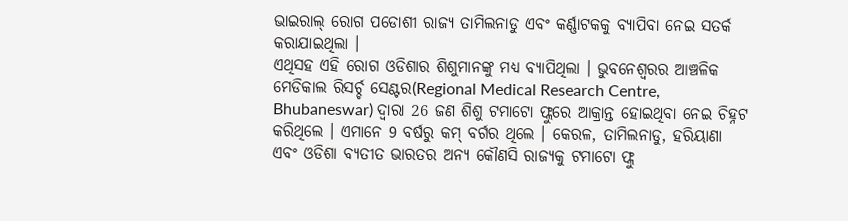ଭାଇରାଲ୍ ରୋଗ ପଡୋଶୀ ରାଜ୍ୟ ତାମିଲନାଡୁ ଏବଂ କର୍ଣ୍ଣାଟକକୁ ବ୍ୟାପିବା ନେଇ ସତର୍କ କରାଯାଇଥିଲା ।
ଏଥିସହ ଏହି ରୋଗ ଓଡିଶାର ଶିଶୁମାନଙ୍କୁ ମଧ୍ୟ ବ୍ୟାପିଥିଲା । ଭୁବନେଶ୍ୱରର ଆଞ୍ଚଳିକ ମେଡିକାଲ ରିସର୍ଚ୍ଚ ସେଣ୍ଟର(Regional Medical Research Centre, Bhubaneswar) ଦ୍ୱାରା 26 ଜଣ ଶିଶୁ ଟମାଟୋ ଫ୍ଲୁରେ ଆକ୍ରାନ୍ତ ହୋଇଥିବା ନେଇ ଚିହ୍ନଟ କରିଥିଲେ । ଏମାନେ 9 ବର୍ଷରୁ କମ୍ ବର୍ଗର ଥିଲେ । କେରଳ, ତାମିଲନାଡୁ, ହରିୟାଣା ଏବଂ ଓଡିଶା ବ୍ୟତୀତ ଭାରତର ଅନ୍ୟ କୌଣସି ରାଜ୍ୟକୁ ଟମାଟୋ ଫ୍ଲୁ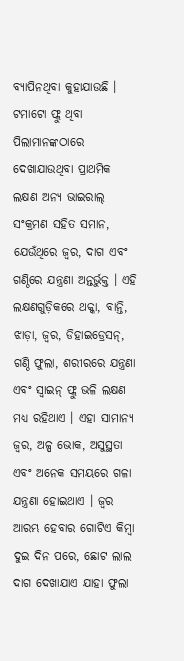ବ୍ୟାପିନଥିବା କୁହାଯାଉଛି ।
ଟମାଟୋ ଫ୍ଲୁ ଥିବା ପିଲାମାନଙ୍କଠାରେ ଦେଖାଯାଉଥିବା ପ୍ରାଥମିକ ଲକ୍ଷଣ ଅନ୍ୟ ଭାଇରାଲ୍ ସଂକ୍ରମଣ ସହିତ ସମାନ, ଯେଉଁଥିରେ ଜ୍ୱର, ଦାଗ ଏବଂ ଗଣ୍ଠିରେ ଯନ୍ତ୍ରଣା ଅନ୍ତର୍ଭୁକ୍ତ । ଏହି ଲକ୍ଷଣଗୁଡ଼ିକରେ ଥକ୍କା, ବାନ୍ତି, ଝାଡ଼ା, ଜ୍ୱର, ଡିହାଇଡ୍ରେସନ୍, ଗଣ୍ଠି ଫୁଲା, ଶରୀରରେ ଯନ୍ତ୍ରଣା ଏବଂ ସ୍ୱାଇନ୍ ଫ୍ଲୁ ଭଳି ଲକ୍ଷଣ ମଧ୍ୟ ରହିଥାଏ । ଏହା ସାମାନ୍ୟ ଜ୍ୱର, ଅଳ୍ପ ଭୋକ, ଅସୁସ୍ଥତା ଏବଂ ଅନେକ ସମୟରେ ଗଳା ଯନ୍ତ୍ରଣା ହୋଇଥାଏ । ଜ୍ୱର ଆରମ୍ଭ ହେବାର ଗୋଟିଏ କିମ୍ବା ଦୁଇ ଦିନ ପରେ, ଛୋଟ ଲାଲ ଦାଗ ଦେଖାଯାଏ ଯାହା ଫୁଲା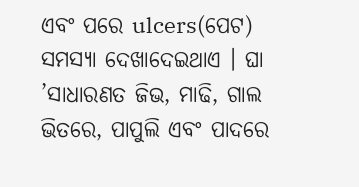ଏବଂ ପରେ ulcers(ପେଟ) ସମସ୍ୟା ଦେଖାଦେଇଥାଏ । ଘା ’ସାଧାରଣତ ଜିଭ, ମାଢି, ଗାଲ ଭିତରେ, ପାପୁଲି ଏବଂ ପାଦରେ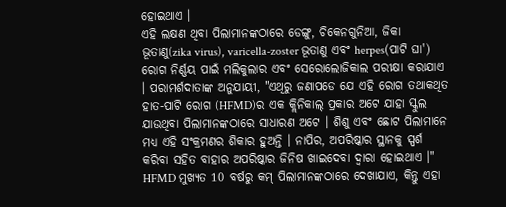ହୋଇଥାଏ ।
ଏହି ଲକ୍ଷଣ ଥିବା ପିଲାମାନଙ୍କଠାରେ ଡେଙ୍ଗୁ, ଚିକେନଗୁନିଆ, ଜିକା ଭୂତାଣୁ(zika virus), varicella-zoster ଭୂତାଣୁ ଏବଂ herpes(ପାଟି ଘା') ରୋଗ ନିର୍ଣ୍ଣୟ ପାଇଁ ମଲିକୁଲାର ଏବଂ ସେରୋଲୋଜିକାଲ ପରୀକ୍ଷା କରାଯାଏ । ପରାମର୍ଶଦାତାଙ୍କ ଅନୁଯାୟୀ, "ଏଥିରୁ ଜଣାପଡେ ଯେ ଏହି ରୋଗ ତଥାକଥିତ ହାତ-ପାଟି ରୋଗ (HFMD)ର ଏକ କ୍ଲିନିକାଲ୍ ପ୍ରକାର ଅଟେ ଯାହା ସ୍କୁଲ ଯାଉଥିବା ପିଲାମାନଙ୍କଠାରେ ସାଧାରଣ ଅଟେ । ଶିଶୁ ଏବଂ ଛୋଟ ପିଲାମାନେ ମଧ୍ୟ ଏହି ସଂକ୍ରମଣର ଶିକାର ହୁଅନ୍ତି । ନାପିର, ଅପରିଷ୍କାର ସ୍ଥାନକୁ ସ୍ପର୍ଶ କରିବା ସହିତ ବାହାର ଅପରିଷ୍କାର ଜିନିଷ ଖାଇଦେବା ଦ୍ବାରା ହୋଇଥାଏ ।"
HFMD ମୁଖ୍ୟତ 10 ବର୍ଷରୁ କମ୍ ପିଲାମାନଙ୍କଠାରେ ଦେଖାଯାଏ, କିନ୍ତୁ ଏହା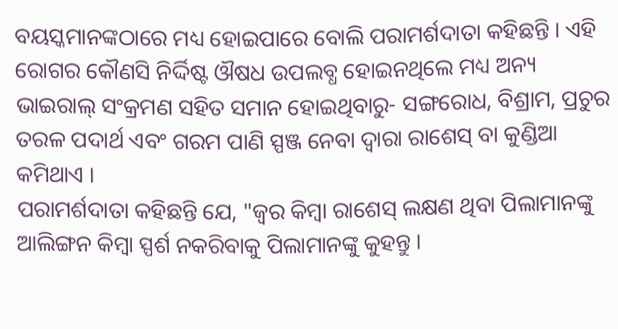ବୟସ୍କମାନଙ୍କଠାରେ ମଧ୍ୟ ହୋଇପାରେ ବୋଲି ପରାମର୍ଶଦାତା କହିଛନ୍ତି । ଏହି ରୋଗର କୌଣସି ନିର୍ଦ୍ଦିଷ୍ଟ ଔଷଧ ଉପଲବ୍ଧ ହୋଇନଥିଲେ ମଧ୍ୟ ଅନ୍ୟ ଭାଇରାଲ୍ ସଂକ୍ରମଣ ସହିତ ସମାନ ହୋଇଥିବାରୁ- ସଙ୍ଗରୋଧ, ବିଶ୍ରାମ, ପ୍ରଚୁର ତରଳ ପଦାର୍ଥ ଏବଂ ଗରମ ପାଣି ସ୍ପଞ୍ଜ ନେବା ଦ୍ବାରା ରାଶେସ୍ ବା କୁଣ୍ଡିଆ କମିଥାଏ ।
ପରାମର୍ଶଦାତା କହିଛନ୍ତି ଯେ, "ଜ୍ୱର କିମ୍ବା ରାଶେସ୍ ଲକ୍ଷଣ ଥିବା ପିଲାମାନଙ୍କୁ ଆଲିଙ୍ଗନ କିମ୍ବା ସ୍ପର୍ଶ ନକରିବାକୁ ପିଲାମାନଙ୍କୁ କୁହନ୍ତୁ ।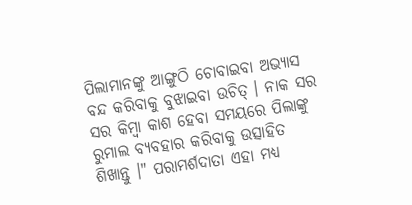ପିଲାମାନଙ୍କୁ ଆଙ୍ଗୁଠି ଚୋବାଇବା ଅଭ୍ୟାସ ବନ୍ଦ କରିବାକୁ ବୁଝାଇବା ଉଚିତ୍ । ନାକ ସର ସର କିମ୍ବା କାଶ ହେବା ସମୟରେ ପିଲାଙ୍କୁ ରୁମାଲ ବ୍ୟବହାର କରିବାକୁ ଉତ୍ସାହିତ ଶିଖାନ୍ତୁ ।" ପରାମର୍ଶଦାତା ଏହା ମଧ୍ୟ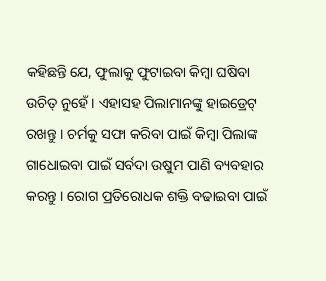କହିଛନ୍ତି ଯେ, ଫୁଲାକୁ ଫୁଟାଇବା କିମ୍ବା ଘଷିବା ଉଚିତ୍ ନୁହେଁ । ଏହାସହ ପିଲାମାନଙ୍କୁ ହାଇଡ୍ରେଟ୍ ରଖନ୍ତୁ । ଚର୍ମକୁ ସଫା କରିବା ପାଇଁ କିମ୍ବା ପିଲାଙ୍କ ଗାଧୋଇବା ପାଇଁ ସର୍ବଦା ଉଷୁମ ପାଣି ବ୍ୟବହାର କରନ୍ତୁ । ରୋଗ ପ୍ରତିରୋଧକ ଶକ୍ତି ବଢାଇବା ପାଇଁ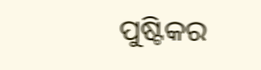ପୁଷ୍ଟିକର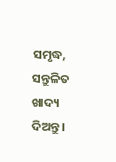ସମୃଦ୍ଧ, ସନ୍ତୁଳିତ ଖାଦ୍ୟ ଦିଅନ୍ତୁ ।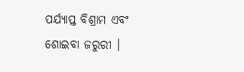ପର୍ଯ୍ୟାପ୍ତ ବିଶ୍ରାମ ଏବଂ ଶୋଇବା ଜରୁରୀ ।